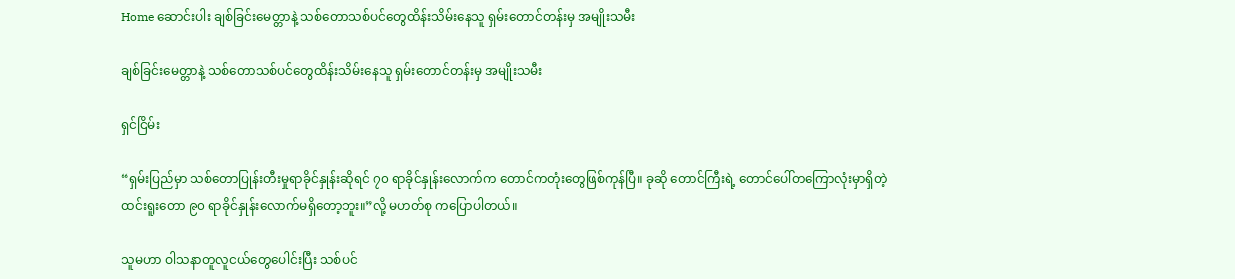Home ဆောင်းပါး ချစ်ခြင်းမေတ္တာနဲ့ သစ်တောသစ်ပင်တွေထိန်းသိမ်းနေသူ ရှမ်းတောင်တန်းမှ အမျိုးသမီး

ချစ်ခြင်းမေတ္တာနဲ့ သစ်တောသစ်ပင်တွေထိန်းသိမ်းနေသူ ရှမ်းတောင်တန်းမှ အမျိုးသမီး

ရှင်ငြိမ်း

“ရှမ်းပြည်မှာ သစ်တောပြုန်းတီးမှုရာခိုင်နှုန်းဆိုရင် ၇၀ ရာခိုင်နှုန်းလောက်က တောင်ကတုံးတွေဖြစ်ကုန်ပြီ။ ခုဆို တောင်ကြီးရဲ့ တောင်ပေါ်တကြောလုံးမှာရှိတဲ့ထင်းရူးတော ၉၀ ရာခိုင်နှုန်းလောက်မရှိတော့ဘူး။”လို့ မဟတ်စု ကပြောပါတယ်။

သူမဟာ ဝါသနာတူလူငယ်တွေပေါင်းပြီး သစ်ပင်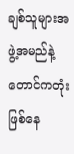ချစ်သူများအဖွဲ့အမည်နဲ့ တောင်ကတုံး ဖြစ်နေ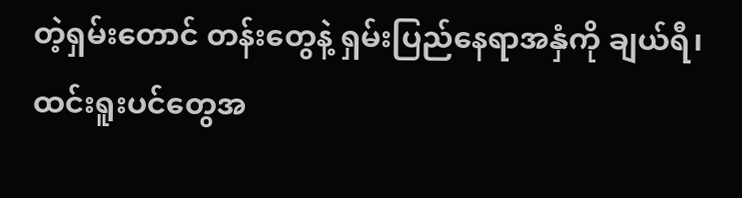တဲ့ရှမ်းတောင် တန်းတွေနဲ့ ရှမ်းပြည်နေရာအနှံကို ချယ်ရီ၊ ထင်းရူးပင်တွေအ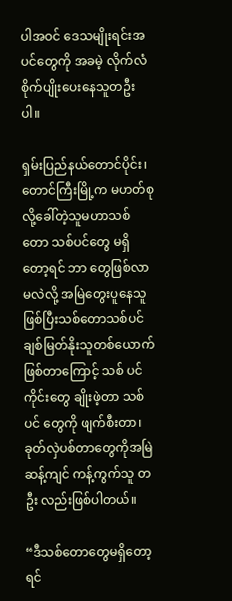ပါအဝင် ဒေသမျိုးရင်းအပင်တွေကို အခမဲ့ လိုက်လံ စိုက်ပျိုးပေးနေသူတဦးပါ။

ရှမ်းပြည်နယ်တောင်ပိုင်း၊ တောင်ကြီးမြို့က မဟတ်စုလို့ခေါ်တဲ့သူမဟာသစ်တော သစ်ပင်တွေ မရှိတော့ရင် ဘာ တွေဖြစ်လာမလဲလို့ အမြဲတွေးပူနေသူဖြစ်ပြီးသစ်တောသစ်ပင် ချစ်မြတ်နိုးသူတစ်ယောက်ဖြစ်တာကြောင့် သစ် ပင်ကိုင်းတွေ ချိုးဖဲ့တာ သစ်ပင် တွေကို ဖျက်စီးတာ၊ ခုတ်လှဲပစ်တာတွေကိုအမြဲဆန့်ကျင် ကန့်ကွက်သူ တဦး လည်းဖြစ်ပါတယ်။

“ဒီသစ်တောတွေမရှိတော့ရင်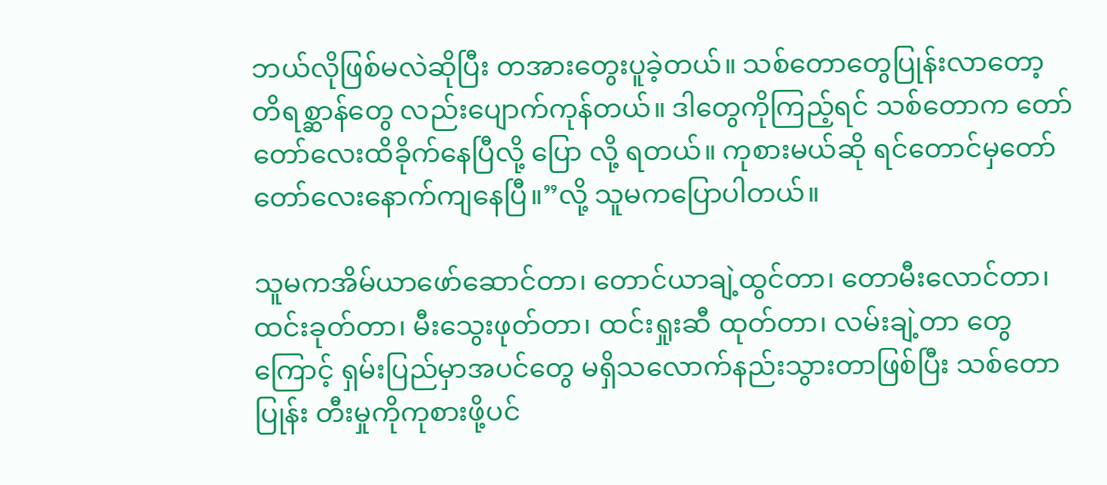ဘယ်လိုဖြစ်မလဲဆိုပြီး တအားတွေးပူခဲ့တယ်။ သစ်တောတွေပြုန်းလာတော့ တိရစ္ဆာန်တွေ လည်းပျောက်ကုန်တယ်။ ဒါတွေကိုကြည့်ရင် သစ်တောက တော်တော်လေးထိခိုက်နေပြီလို့ ပြော လို့ ရတယ်။ ကုစားမယ်ဆို ရင်တောင်မှတော်တော်လေးနောက်ကျနေပြီ။”လို့ သူမကပြောပါတယ်။

သူမကအိမ်ယာဖော်ဆောင်တာ၊ တောင်ယာချဲ့ထွင်တာ၊ တောမီးလောင်တာ၊ ထင်းခုတ်တာ၊ မီးသွေးဖုတ်တာ၊ ထင်းရှုးဆီ ထုတ်တာ၊ လမ်းချဲ့တာ တွေကြောင့် ရှမ်းပြည်မှာအပင်တွေ မရှိသလောက်နည်းသွားတာဖြစ်ပြီး သစ်တော ပြုန်း တီးမှုကိုကုစားဖို့ပင်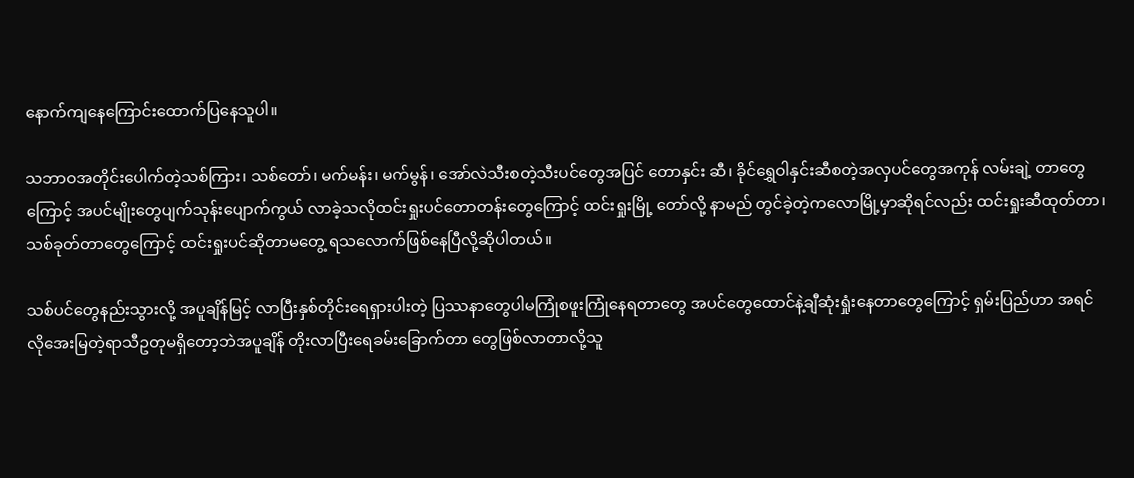နောက်ကျနေကြောင်းထောက်ပြနေသူပါ။

သဘာဝအတိုင်းပေါက်တဲ့သစ်ကြား၊ သစ်တော်၊ မက်မန်း၊ မက်မွန်၊ အော်လဲသီးစတဲ့သီးပင်တွေအပြင် တောနှင်း ဆီ၊ ခိုင်ရွှေဝါနှင်းဆီစတဲ့အလှပင်တွေအကုန် လမ်းချဲ့ တာတွေ ကြောင့် အပင်မျိုးတွေပျက်သုန်းပျောက်ကွယ် လာခဲ့သလိုထင်းရှုးပင်တောတန်းတွေကြောင့် ထင်းရှုးမြို့ တော်လို့ နာမည် တွင်ခဲ့တဲ့ကလောမြို့မှာဆိုရင်လည်း ထင်းရှုးဆီထုတ်တာ၊ သစ်ခုတ်တာတွေကြောင့် ထင်းရှုးပင်ဆိုတာမတွေ့ ရသလောက်ဖြစ်နေပြီလို့ဆိုပါတယ်။

သစ်ပင်တွေနည်းသွားလို့ အပူချိန်မြင့် လာပြီးနှစ်တိုင်းရေရှားပါးတဲ့ ပြဿနာတွေပါမကြုံစဖူးကြုံနေရတာတွေ အပင်တွေထောင်နဲ့ချီဆုံးရှုံးနေတာတွေကြောင့် ရှမ်းပြည်ဟာ အရင်လိုအေးမြတဲ့ရာသီဥတုမရှိတော့ဘဲအပူချိန် တိုးလာပြီးရေခမ်းခြောက်တာ တွေဖြစ်လာတာလို့သူ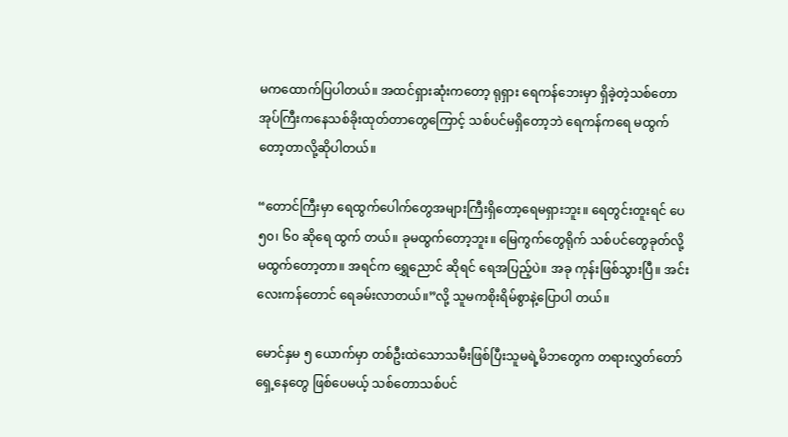မကထောက်ပြပါတယ်။ အထင်ရှားဆုံးကတော့ ရုရှား ရေကန်ဘေးမှာ ရှိခဲ့တဲ့သစ်တောအုပ်ကြီးကနေသစ်ခိုးထုတ်တာတွေကြောင့် သစ်ပင်မရှိတော့ဘဲ ရေကန်ကရေ မထွက်တော့တာလို့ဆိုပါတယ်။

“တောင်ကြီးမှာ ရေထွက်ပေါက်တွေအများကြီးရှိတော့ရေမရှားဘူး။ ရေတွင်းတူးရင် ပေ ၅၀၊ ၆၀ ဆိုရေ ထွက် တယ်။ ခုမထွက်တော့ဘူး။ မြေကွက်တွေရိုက် သစ်ပင်တွေခုတ်လို့ မထွက်တော့တာ။ အရင်က ရွှေညောင် ဆိုရင် ရေအပြည့်ပဲ။ အခု ကုန်းဖြစ်သွားပြီ။ အင်းလေးကန်တောင် ရေခမ်းလာတယ်။”လို့ သူမကစိုးရိမ်စွာနဲ့ပြောပါ တယ်။

မောင်နှမ ၅ ယောက်မှာ တစ်ဦးထဲသောသမီးဖြစ်ပြီးသူမရဲ့မိဘတွေက တရားလွှတ်တော်ရှေ့နေတွေ ဖြစ်ပေမယ့် သစ်တောသစ်ပင်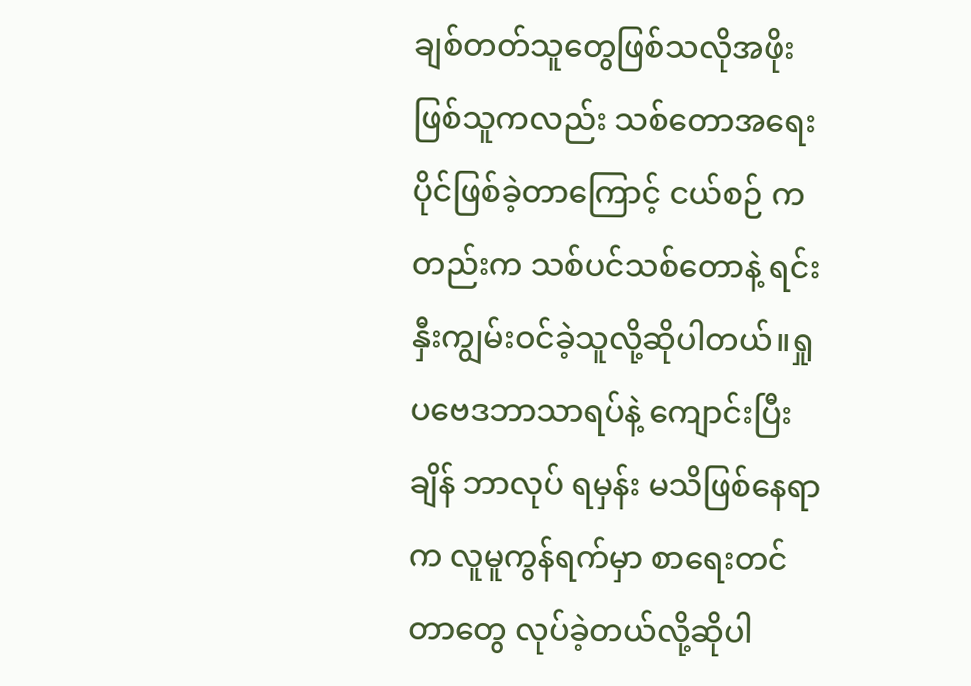ချစ်တတ်သူတွေဖြစ်သလိုအဖိုးဖြစ်သူကလည်း သစ်တောအရေးပိုင်ဖြစ်ခဲ့တာကြောင့် ငယ်စဉ် ကတည်းက သစ်ပင်သစ်တောနဲ့ ရင်းနှီးကျွမ်းဝင်ခဲ့သူလို့ဆိုပါတယ်။ရှုပဗေဒဘာသာရပ်နဲ့ ကျောင်းပြီးချိန် ဘာလုပ် ရမှန်း မသိဖြစ်နေရာက လူမူကွန်ရက်မှာ စာရေးတင် တာတွေ လုပ်ခဲ့တယ်လို့ဆိုပါ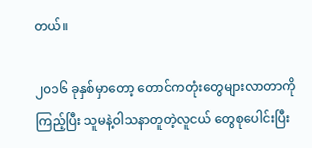တယ်။

၂၀၁၆ ခုနှစ်မှာတော့ တောင်ကတုံးတွေများလာတာကို ကြည့်ပြီး သူမနဲ့ဝါသနာတူတဲ့လူငယ် တွေစုပေါင်းပြီး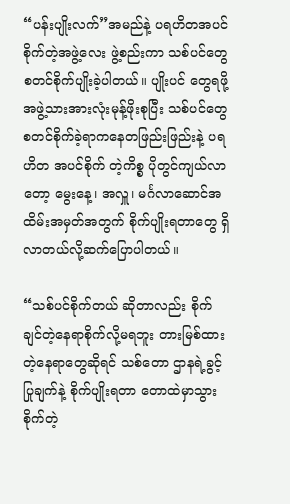“ပန်းပျိုးလက်”အမည်နဲ့ ပရဟိတအပင်စိုက်တဲ့အဖွဲ့လေး ဖွဲ့စည်းကာ သစ်ပင်တွေစတင်စိုက်ပျိုးခဲ့ပါတယ်။ ပျိုးပင် တွေရဖို့ အဖွဲ့သားအားလုံးမုန့်ဖိုးစုပြီး သစ်ပင်တွေစတင်စိုက်ခဲ့ရာကနေတဖြည်းဖြည်းနဲ့ ပရဟိတ အပင်စိုက် တဲ့ကိစ္စ ပိုတွင်ကျယ်လာတော့ မွေးနေ့၊ အလှူ၊ မင်္ဂလာဆောင်အထိမ်းအမှတ်အတွက် စိုက်ပျိုးရတာတွေ ရှိလာတယ်လို့ဆက်ပြောပါတယ်။

“သစ်ပင်စိုက်တယ် ဆိုတာလည်း စိုက်ချင်တဲ့နေရာစိုက်လို့မရဘူး တားမြစ်ထားတဲ့နေရာတွေဆိုရင် သစ်တော ဌာနရဲ့ခွင့်ပြုချက်နဲ့ စိုက်ပျိုးရတာ တောထဲမှာသွားစိုက်တဲ့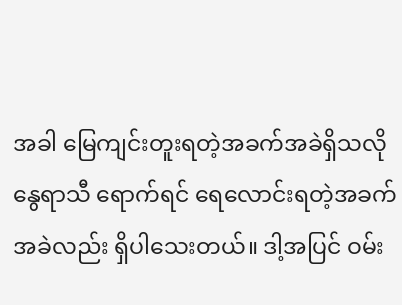အခါ မြေကျင်းတူးရတဲ့အခက်အခဲရှိသလို နွေရာသီ ရောက်ရင် ရေလောင်းရတဲ့အခက်အခဲလည်း ရှိပါသေးတယ်။ ဒါ့အပြင် ဝမ်း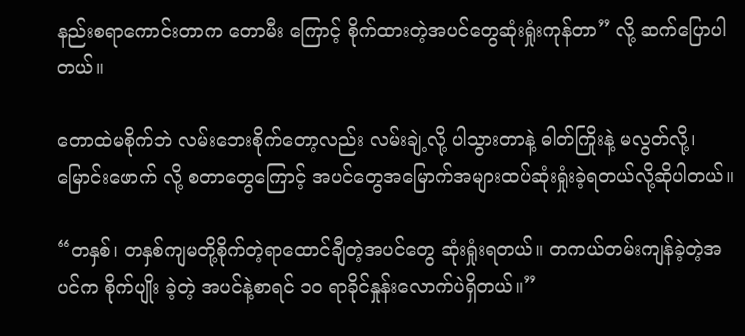နည်းစရာကောင်းတာက တောမီး ကြောင့် စိုက်ထားတဲ့အပင်တွေဆုံးရှုံးကုန်တာ” လို့ ဆက်ပြောပါတယ်။

တောထဲမစိုက်ဘဲ လမ်းဘေးစိုက်တော့လည်း လမ်းချဲ့လို့ ပါသွားတာနဲ့ ဓါတ်ကြိုးနဲ့ မလွတ်လို့၊ မြောင်းဖောက် လို့ စတာတွေကြောင့် အပင်တွေအမြောက်အများထပ်ဆုံးရှုံးခဲ့ရတယ်လို့ဆိုပါတယ်။

“တနှစ်၊ တနှစ်ကျမတို့စိုက်တဲ့ရာထောင်ချီတဲ့အပင်တွေ ဆုံးရှုံးရတယ်။ တကယ်တမ်းကျန်ခဲ့တဲ့အပင်က စိုက်ပျိုး ခဲ့တဲ့ အပင်နဲ့စာရင် ၁၀ ရာခိုင်နှုန်းလောက်ပဲရှိတယ်။”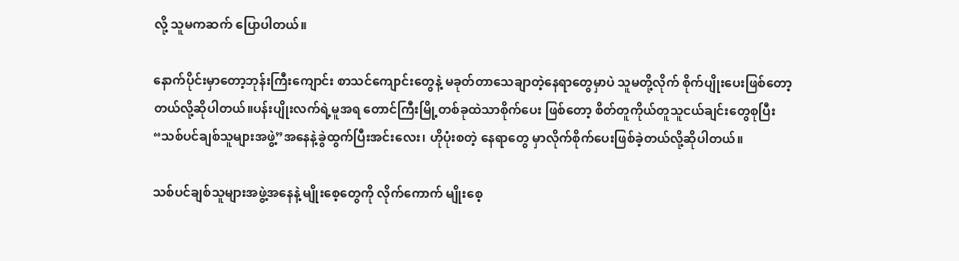လို့ သူမကဆက် ပြောပါတယ်။

နောက်ပိုင်းမှာတော့ဘုန်းကြီးကျောင်း စာသင်ကျောင်းတွေနဲ့ မခုတ်တာသေချာတဲ့နေရာတွေမှာပဲ သူမတို့လိုက် စိုက်ပျိုးပေးဖြစ်တော့တယ်လို့ဆိုပါတယ်။ပန်းပျိုးလက်ရဲ့မူအရ တောင်ကြီးမြို့တစ်ခုထဲသာစိုက်ပေး ဖြစ်တော့ စိတ်တူကိုယ်တူသူငယ်ချင်းတွေစုပြီး “သစ်ပင်ချစ်သူများအဖွဲ့”အနေနဲ့ခွဲထွက်ပြီးအင်းလေး၊ ဟိုပုံးစတဲ့ နေရာတွေ မှာလိုက်စိုက်ပေးဖြစ်ခဲ့တယ်လို့ဆိုပါတယ်။

သစ်ပင်ချစ်သူများအဖွဲ့အနေနဲ့ မျိုးစေ့တွေကို လိုက်ကောက် မျိုးစေ့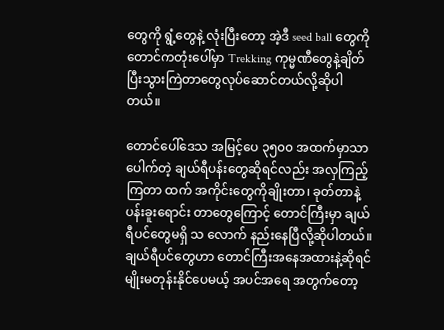တွေကို ရွံ့တွေနဲ့ လုံးပြီးတော့ အဲ့ဒီ seed ball တွေကို တောင်ကတုံးပေါ်မှာ Trekking ကုမ္မဏီတွေနဲ့ချိတ်ပြီးသွားကြဲတာတွေလုပ်ဆောင်တယ်လို့ဆိုပါတယ်။

တောင်ပေါ်ဒေသ အမြင့်ပေ ၃၅၀၀ အထက်မှာသာပေါက်တဲ့ ချယ်ရီပန်းတွေဆိုရင်လည်း အလှကြည့်ကြတာ ထက် အကိုင်းတွေကိုချိုးတာ၊ ခုတ်တာနဲ့ ပန်းခူးရောင်း တာတွေကြောင့် တောင်ကြီးမှာ ချယ်ရီပင်တွေမရှိ သ လောက် နည်းနေပြီလို့ဆိုပါတယ်။ချယ်ရီပင်တွေဟာ တောင်ကြီးအနေအထားနဲ့ဆိုရင် မျိုးမတုန်းနိုင်ပေမယ့် အပင်အရေ အတွက်တော့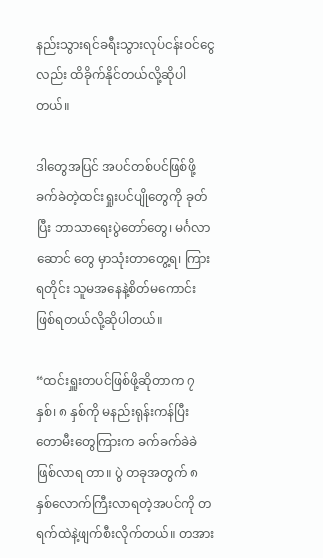နည်းသွားရင်ခရီးသွားလုပ်ငန်းဝင်ငွေလည်း ထိခိုက်နိုင်တယ်လို့ဆိုပါတယ်။

ဒါတွေအပြင် အပင်တစ်ပင်ဖြစ်ဖို့ ခက်ခဲတဲ့ထင်းရှုးပင်ပျိုတွေကို ခုတ်ပြီး ဘာသာရေးပွဲတော်တွေ၊ မင်္ဂလာဆောင် တွေ မှာသုံးတာတွေ့ရ၊ ကြားရတိုင်း သူမအနေနဲ့စိတ်မကောင်းဖြစ်ရတယ်လို့ဆိုပါတယ်။

“ထင်းရှူးတပင်ဖြစ်ဖို့ဆိုတာက ၇ နှစ်၊ ၈ နှစ်ကို မနည်းရုန်းကန်ပြီး တောမီးတွေကြားက ခက်ခက်ခဲခဲဖြစ်လာရ တာ။ ပွဲ တခုအတွက် ၈ နှစ်လောက်ကြီးလာရတဲ့အပင်ကို တရက်ထဲနဲ့ဖျက်စီးလိုက်တယ်။ တအား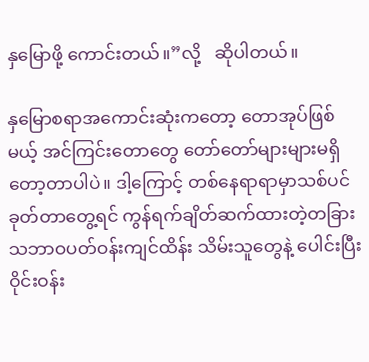နှမြောဖို့ ကောင်းတယ်။”လို့   ဆိုပါတယ်။

နှမြောစရာအကောင်းဆုံးကတော့ တောအုပ်ဖြစ်မယ့် အင်ကြင်းတောတွေ တော်တော်များများမရှိတော့တာပါပဲ။ ဒါ့ကြောင့် တစ်နေရာရာမှာသစ်ပင်ခုတ်တာတွေ့ရင် ကွန်ရက်ချိတ်ဆက်ထားတဲ့တခြားသဘာဝပတ်ဝန်းကျင်ထိန်း သိမ်းသူတွေနဲ့ ပေါင်းပြီး ဝိုင်းဝန်း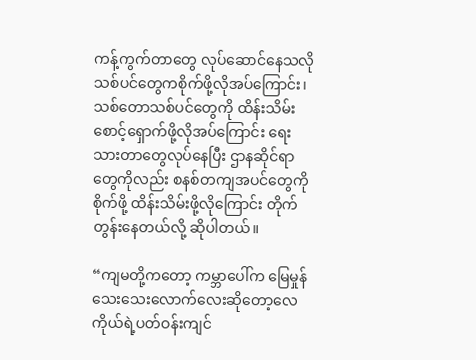ကန့်ကွက်တာတွေ လုပ်ဆောင်နေသလို သစ်ပင်တွေကစိုက်ဖို့လိုအပ်ကြောင်း၊ သစ်တောသစ်ပင်တွေကို ထိန်းသိမ်းစောင့်ရှောက်ဖို့လိုအပ်ကြောင်း ရေးသားတာတွေလုပ်နေပြီး ဌာနဆိုင်ရာ တွေကိုလည်း စနစ်တကျအပင်တွေကို စိုက်ဖို့ ထိန်းသိမ်းဖို့လိုကြောင်း တိုက်တွန်းနေတယ်လို့ ဆိုပါတယ်။

“ကျမတို့ကတော့ ကမ္ဘာပေါ်က မြေမှုန်သေးသေးလောက်လေးဆိုတော့လေ ကိုယ်ရဲ့ပတ်ဝန်းကျင်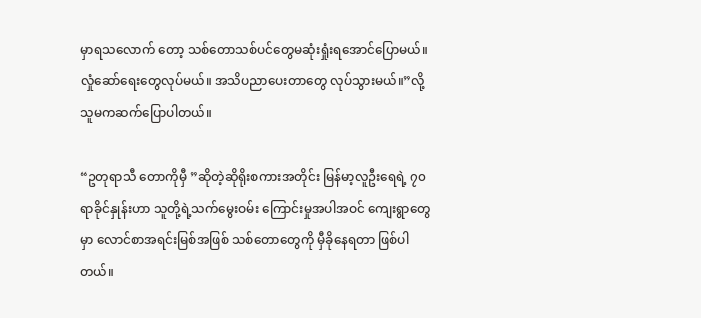မှာရသလောက် တော့ သစ်တောသစ်ပင်တွေမဆုံးရှုံးရအောင်ပြောမယ်။ လှုံဆော်ရေးတွေလုပ်မယ်။ အသိပညာပေးတာတွေ လုပ်သွားမယ်။”လို့  သူမကဆက်ပြောပါတယ်။

“ဥတုရာသီ တောကိုမှီ ”ဆိုတဲ့ဆိုရိုးစကားအတိုင်း မြန်မာ့လူဦးရေရဲ့ ၇၀ ရာခိုင်နှုန်းဟာ သူတို့ရဲ့သက်မွေးဝမ်း ကြောင်းမှုအပါအဝင် ကျေးရွာတွေမှာ လောင်စာအရင်းမြစ်အဖြစ် သစ်တောတွေကို မှီခိုနေရတာ ဖြစ်ပါတယ်။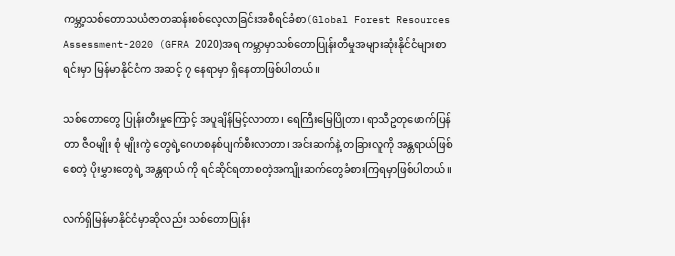ကမ္ဘာ့သစ်တောသယံဇာတဆန်းစစ်လေ့လာခြင်းအစီရင်ခံစာ(Global Forest Resources Assessment-2020 (GFRA 2020)အရ ကမ္ဘာမှာသစ်တောပြုန်းတီမှုအများဆုံးနိုင်ငံများစာရင်းမှာ မြန်မာနိုင်ငံက အဆင့် ၇ နေရာမှာ ရှိနေတာဖြစ်ပါတယ်။

သစ်တောတွေ ပြုန်းတီးမှုကြောင့် အပူချိန်မြင့်လာတာ၊ ရေကြီးမြေပြိုတာ၊ ရာသီဥတုဖောက်ပြန်တာ ဇီဝမျိုး စုံ မျိုးကွဲ တွေရဲ့ဂေဟစနစ်ပျက်စီးလာတာ၊ အင်းဆက်နဲ့ တခြားလူကို အန္တရာယ်ဖြစ်စေတဲ့ ပိုးမွှားတွေရဲ့ အန္တရာယ် ကို ရင်ဆိုင်ရတာစတဲ့အကျိုးဆက်တွေခံစားကြရမှာဖြစ်ပါတယ်။

လက်ရှိမြန်မာနိုင်ငံမှာဆိုလည်း သစ်တောပြုန်း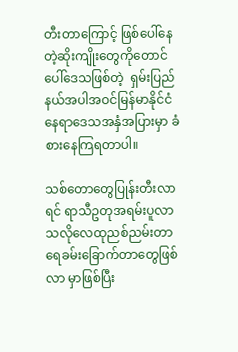တီးတာကြောင့် ဖြစ်ပေါ်နေတဲ့ဆိုးကျိုးတွေကိုတောင်ပေါ်ဒေသဖြစ်တဲ့  ရှမ်းပြည်နယ်အပါအဝင်မြန်မာနိုင်ငံ နေရာဒေသအနှံအပြားမှာ ခံစားနေကြရတာပါ။

သစ်တောတွေပြုန်းတီးလာရင် ရာသီဥတုအရမ်းပူလာသလိုလေထုညစ်ညမ်းတာရေခမ်းခြောက်တာတွေဖြစ်လာ မှာဖြစ်ပြီး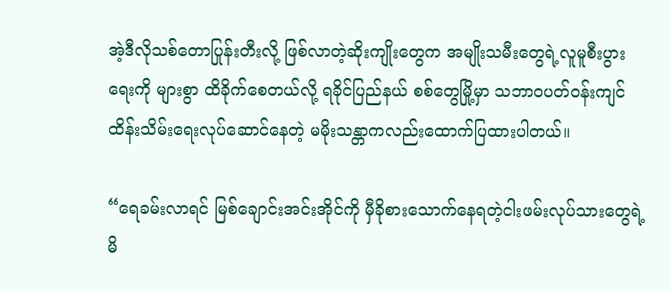အဲ့ဒီလိုသစ်တောပြုန်းတီးလို့ ဖြစ်လာတဲ့ဆိုးကျိုးတွေက အမျိုးသမီးတွေရဲ့လူမူစီးပွားရေးကို များစွာ ထိခိုက်စေတယ်လို့ ရခိုင်ပြည်နယ် စစ်တွေမြို့မှာ သဘာဝပတ်ဝန်းကျင်ထိန်းသိမ်းရေးလုပ်ဆောင်နေတဲ့ မမိုးသန္တာကလည်းထောက်ပြထားပါတယ်။

“ရေခမ်းလာရင် မြစ်ချောင်းအင်းအိုင်ကို မှီခိုစားသောက်နေရတဲ့ငါးဖမ်းလုပ်သားတွေရဲ့မိ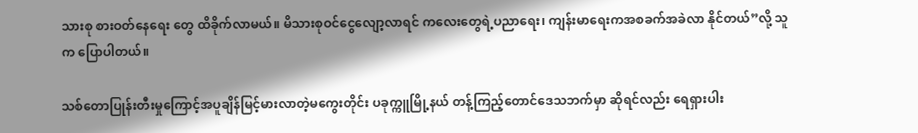သားစု စားဝတ်နေရေး တွေ ထိခိုက်လာမယ်။ မိသားစုဝင်ငွေလျော့လာရင် ကလေးတွေရဲ့ပညာရေး၊ ကျန်းမာရေးကအစခက်အခဲလာ နိုင်တယ်”လို့ သူက ပြောပါတယ်။

သစ်တောပြုန်းတီးမှုကြောင့်အပူချိန်မြင့်မားလာတဲ့မကွေးတိုင်း ပခုက္ကူမြို့နယ် တန့်ကြည့်တောင်ဒေသဘက်မှာ ဆိုရင်လည်း ရေရှားပါး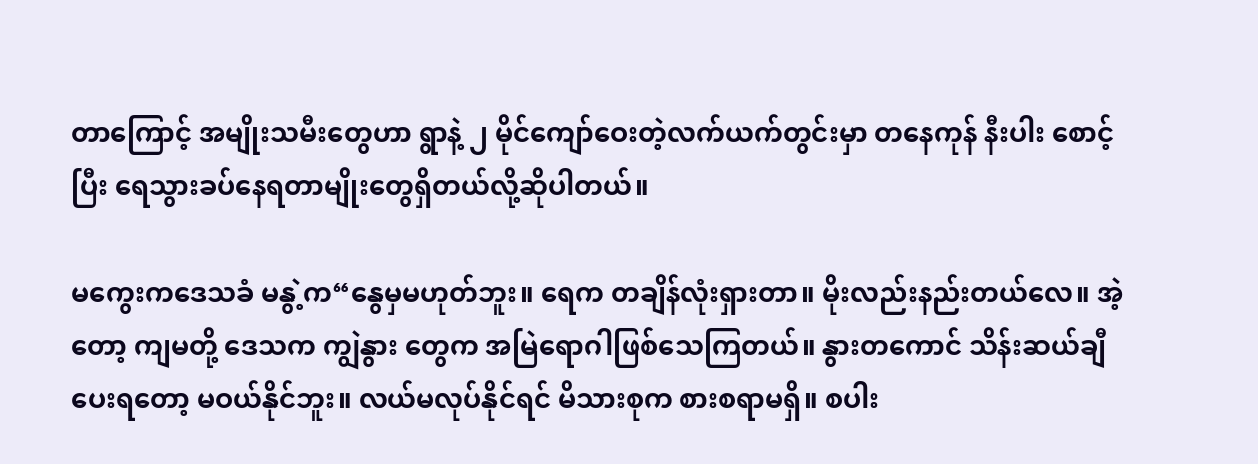တာကြောင့် အမျိုးသမီးတွေဟာ ရွာနဲ့ ၂ မိုင်ကျော်ဝေးတဲ့လက်ယက်တွင်းမှာ တနေကုန် နီးပါး စောင့်ပြီး ရေသွားခပ်နေရတာမျိုးတွေရှိတယ်လို့ဆိုပါတယ်။

မကွေးကဒေသခံ မနွဲ့က“နွေမှမဟုတ်ဘူး။ ရေက တချိန်လုံးရှားတာ။ မိုးလည်းနည်းတယ်လေ။ အဲ့တော့ ကျမတို့ ဒေသက ကျွဲနွား တွေက အမြဲရောဂါဖြစ်သေကြတယ်။ နွားတကောင် သိန်းဆယ်ချီပေးရတော့ မဝယ်နိုင်ဘူး။ လယ်မလုပ်နိုင်ရင် မိသားစုက စားစရာမရှိ။ စပါး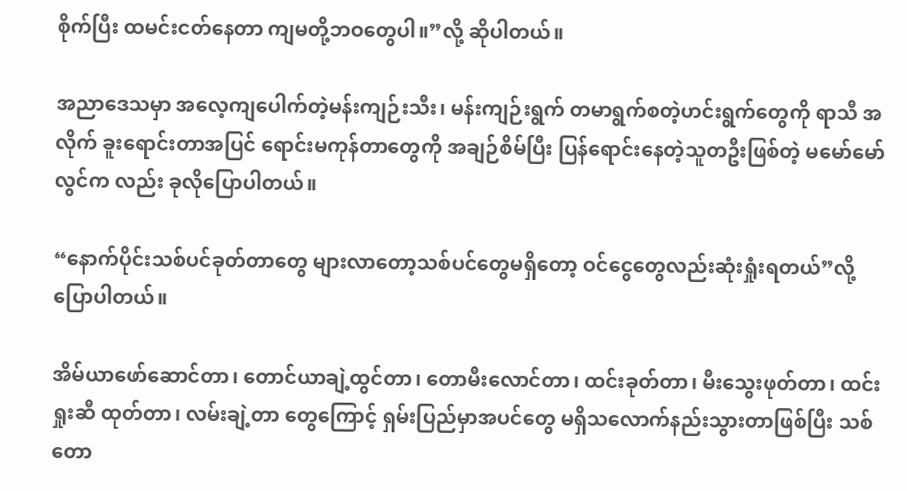စိုက်ပြီး ထမင်းငတ်နေတာ ကျမတို့ဘဝတွေပါ။”လို့ ဆိုပါတယ်။

အညာဒေသမှာ အလေ့ကျပေါက်တဲ့မန်းကျဉ်းသီး၊ မန်းကျဉ်းရွက် တမာရွက်စတဲ့ဟင်းရွက်တွေကို ရာသီ အလိုက် ခူးရောင်းတာအပြင် ရောင်းမကုန်တာတွေကို အချဉ်စိမ်ပြီး ပြန်ရောင်းနေတဲ့သူတဦးဖြစ်တဲ့ မမော်မော်လွင်က လည်း ခုလိုပြောပါတယ်။

“နောက်ပိုင်းသစ်ပင်ခုတ်တာတွေ များလာတော့သစ်ပင်တွေမရှိတော့ ဝင်ငွေတွေလည်းဆုံးရှုံးရတယ်”လို့ ပြောပါတယ်။

အိမ်ယာဖော်ဆောင်တာ၊ တောင်ယာချဲ့ထွင်တာ၊ တောမီးလောင်တာ၊ ထင်းခုတ်တာ၊ မီးသွေးဖုတ်တာ၊ ထင်းရှုးဆီ ထုတ်တာ၊ လမ်းချဲ့တာ တွေကြောင့် ရှမ်းပြည်မှာအပင်တွေ မရှိသလောက်နည်းသွားတာဖြစ်ပြီး သစ်တော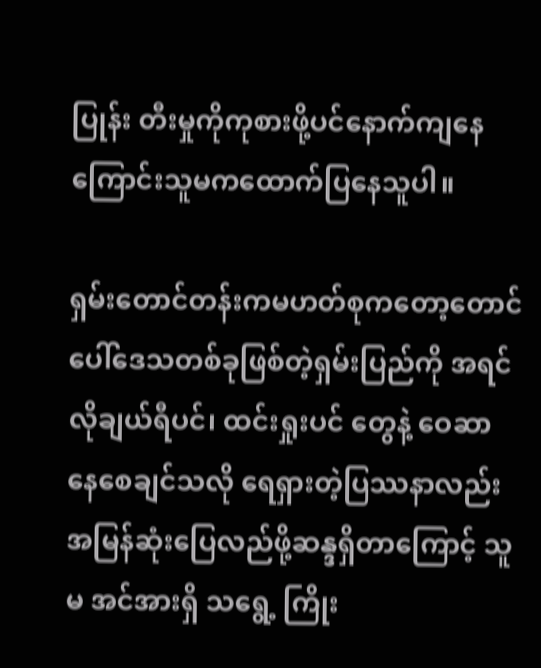ပြုန်း တီးမှုကိုကုစားဖို့ပင်နောက်ကျနေကြောင်းသူမကထောက်ပြနေသူပါ။

ရှမ်းတောင်တန်းကမဟတ်စုကတော့တောင်ပေါ်ဒေသတစ်ခုဖြစ်တဲ့ရှမ်းပြည်ကို အရင်လိုချယ်ရီပင်၊ ထင်းရှုးပင် တွေနဲ့ ဝေဆာနေစေချင်သလို ရေရှားတဲ့ပြဿနာလည်း အမြန်ဆုံးပြေလည်ဖို့ဆန္ဒရှိတာကြောင့် သူမ အင်အားရှိ သရွေ့ ကြိုး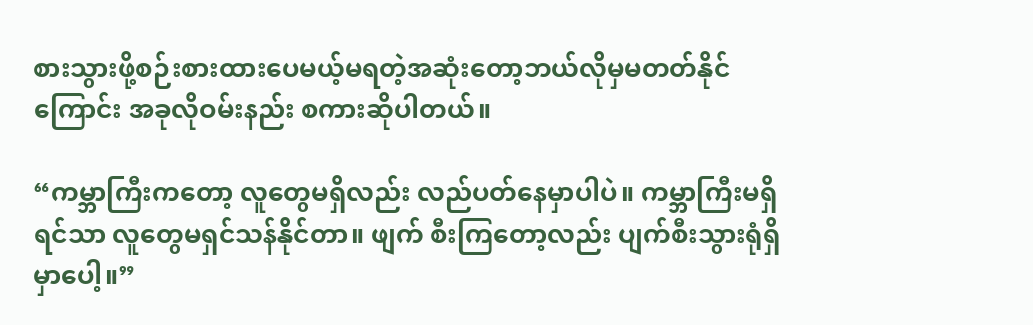စားသွားဖို့စဉ်းစားထားပေမယ့်မရတဲ့အဆုံးတော့ဘယ်လိုမှမတတ်နိုင်ကြောင်း အခုလိုဝမ်းနည်း စကားဆိုပါတယ်။

“ကမ္ဘာကြီးကတော့ လူတွေမရှိလည်း လည်ပတ်နေမှာပါပဲ။ ကမ္ဘာကြီးမရှိရင်သာ လူတွေမရှင်သန်နိုင်တာ။ ဖျက် စီးကြတော့လည်း ပျက်စီးသွားရုံရှိမှာပေါ့။”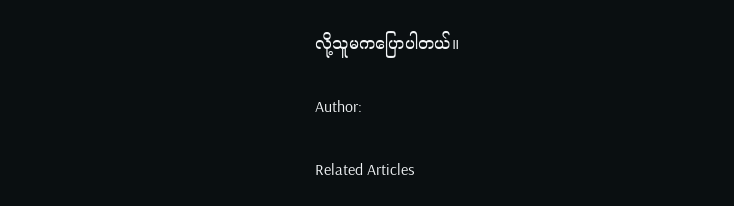လို့သူမကပြောပါတယ်။

Author:

Related Articles